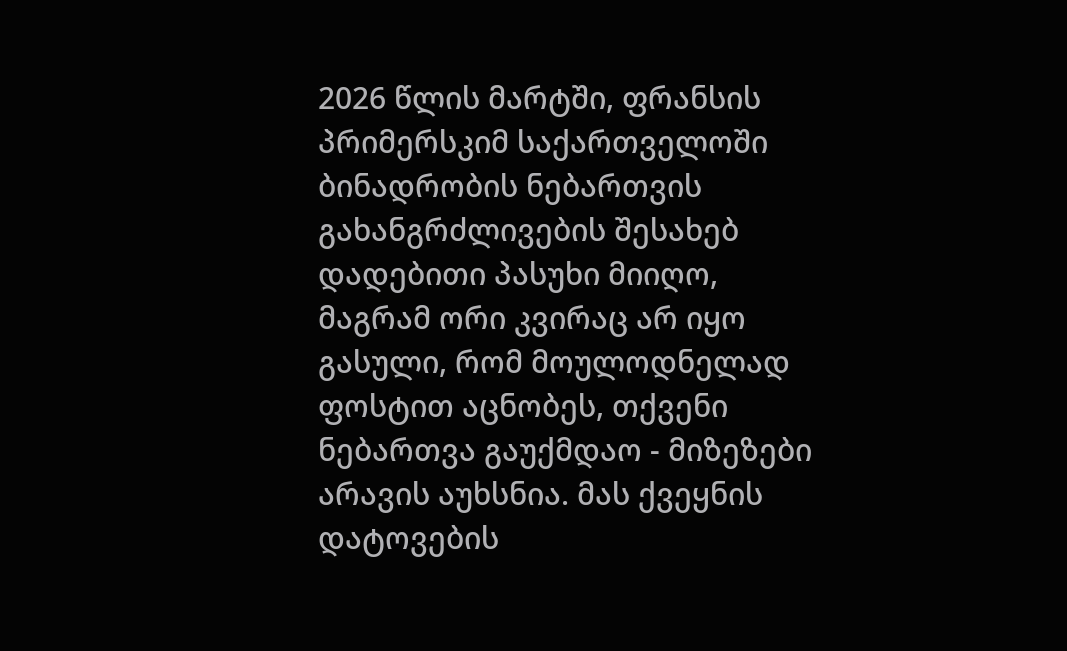2026 წლის მარტში, ფრანსის პრიმერსკიმ საქართველოში ბინადრობის ნებართვის გახანგრძლივების შესახებ დადებითი პასუხი მიიღო, მაგრამ ორი კვირაც არ იყო გასული, რომ მოულოდნელად ფოსტით აცნობეს, თქვენი ნებართვა გაუქმდაო - მიზეზები არავის აუხსნია. მას ქვეყნის დატოვების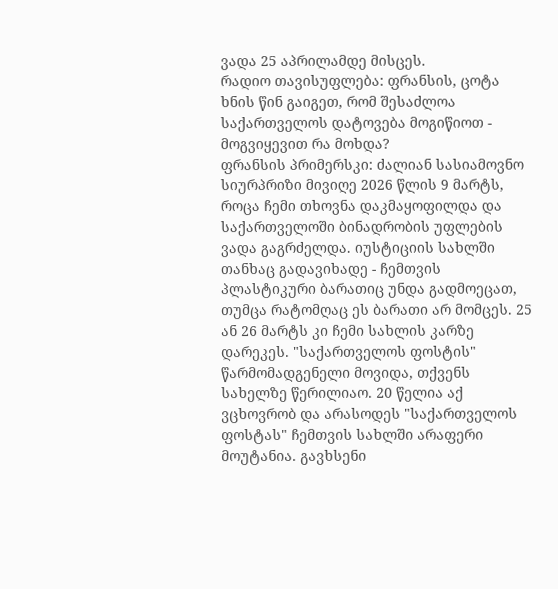ვადა 25 აპრილამდე მისცეს.
რადიო თავისუფლება: ფრანსის, ცოტა ხნის წინ გაიგეთ, რომ შესაძლოა საქართველოს დატოვება მოგიწიოთ - მოგვიყევით რა მოხდა?
ფრანსის პრიმერსკი: ძალიან სასიამოვნო სიურპრიზი მივიღე 2026 წლის 9 მარტს, როცა ჩემი თხოვნა დაკმაყოფილდა და საქართველოში ბინადრობის უფლების ვადა გაგრძელდა. იუსტიციის სახლში თანხაც გადავიხადე - ჩემთვის პლასტიკური ბარათიც უნდა გადმოეცათ, თუმცა რატომღაც ეს ბარათი არ მომცეს. 25 ან 26 მარტს კი ჩემი სახლის კარზე დარეკეს. "საქართველოს ფოსტის" წარმომადგენელი მოვიდა, თქვენს სახელზე წერილიაო. 20 წელია აქ ვცხოვრობ და არასოდეს "საქართველოს ფოსტას" ჩემთვის სახლში არაფერი მოუტანია. გავხსენი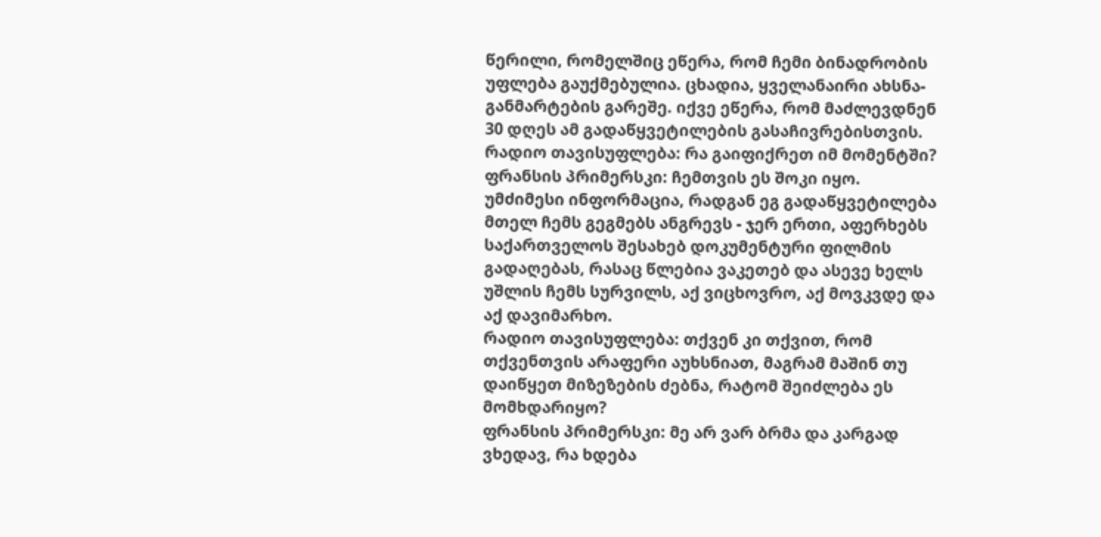წერილი, რომელშიც ეწერა, რომ ჩემი ბინადრობის უფლება გაუქმებულია. ცხადია, ყველანაირი ახსნა-განმარტების გარეშე. იქვე ეწერა, რომ მაძლევდნენ 30 დღეს ამ გადაწყვეტილების გასაჩივრებისთვის.
რადიო თავისუფლება: რა გაიფიქრეთ იმ მომენტში?
ფრანსის პრიმერსკი: ჩემთვის ეს შოკი იყო. უმძიმესი ინფორმაცია, რადგან ეგ გადაწყვეტილება მთელ ჩემს გეგმებს ანგრევს - ჯერ ერთი, აფერხებს საქართველოს შესახებ დოკუმენტური ფილმის გადაღებას, რასაც წლებია ვაკეთებ და ასევე ხელს უშლის ჩემს სურვილს, აქ ვიცხოვრო, აქ მოვკვდე და აქ დავიმარხო.
რადიო თავისუფლება: თქვენ კი თქვით, რომ თქვენთვის არაფერი აუხსნიათ, მაგრამ მაშინ თუ დაიწყეთ მიზეზების ძებნა, რატომ შეიძლება ეს მომხდარიყო?
ფრანსის პრიმერსკი: მე არ ვარ ბრმა და კარგად ვხედავ, რა ხდება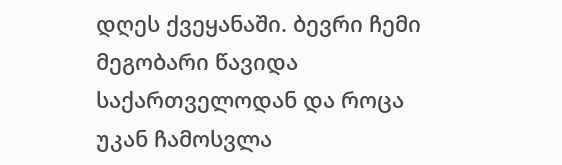დღეს ქვეყანაში. ბევრი ჩემი მეგობარი წავიდა საქართველოდან და როცა უკან ჩამოსვლა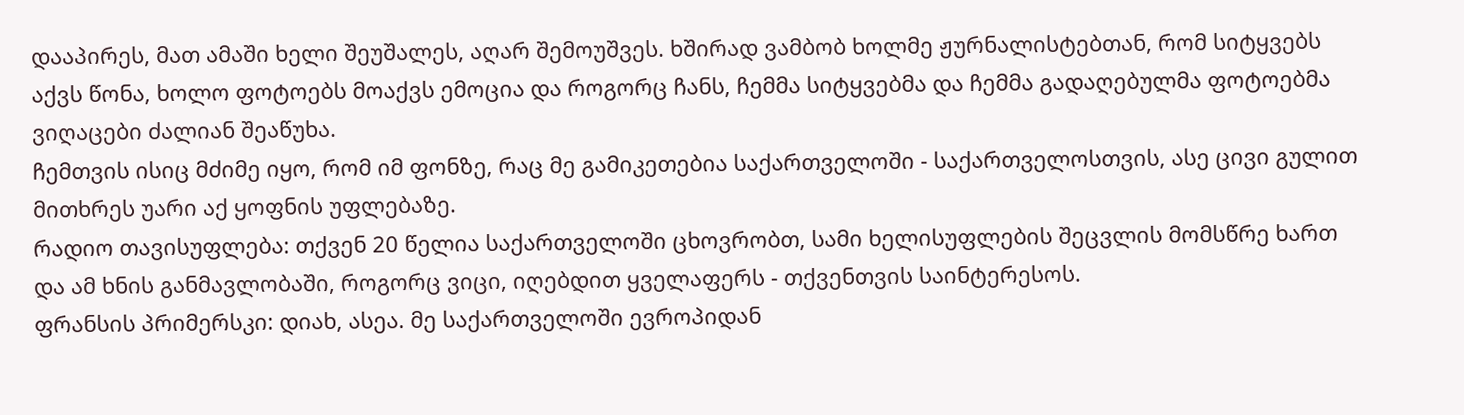დააპირეს, მათ ამაში ხელი შეუშალეს, აღარ შემოუშვეს. ხშირად ვამბობ ხოლმე ჟურნალისტებთან, რომ სიტყვებს აქვს წონა, ხოლო ფოტოებს მოაქვს ემოცია და როგორც ჩანს, ჩემმა სიტყვებმა და ჩემმა გადაღებულმა ფოტოებმა ვიღაცები ძალიან შეაწუხა.
ჩემთვის ისიც მძიმე იყო, რომ იმ ფონზე, რაც მე გამიკეთებია საქართველოში - საქართველოსთვის, ასე ცივი გულით მითხრეს უარი აქ ყოფნის უფლებაზე.
რადიო თავისუფლება: თქვენ 20 წელია საქართველოში ცხოვრობთ, სამი ხელისუფლების შეცვლის მომსწრე ხართ და ამ ხნის განმავლობაში, როგორც ვიცი, იღებდით ყველაფერს - თქვენთვის საინტერესოს.
ფრანსის პრიმერსკი: დიახ, ასეა. მე საქართველოში ევროპიდან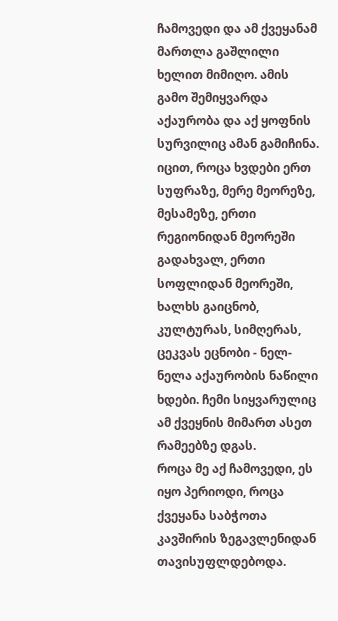ჩამოვედი და ამ ქვეყანამ მართლა გაშლილი ხელით მიმიღო. ამის გამო შემიყვარდა აქაურობა და აქ ყოფნის სურვილიც ამან გამიჩინა. იცით, როცა ხვდები ერთ სუფრაზე, მერე მეორეზე, მესამეზე, ერთი რეგიონიდან მეორეში გადახვალ, ერთი სოფლიდან მეორეში, ხალხს გაიცნობ, კულტურას, სიმღერას, ცეკვას ეცნობი - ნელ-ნელა აქაურობის ნაწილი ხდები. ჩემი სიყვარულიც ამ ქვეყნის მიმართ ასეთ რამეებზე დგას.
როცა მე აქ ჩამოვედი, ეს იყო პერიოდი, როცა ქვეყანა საბჭოთა კავშირის ზეგავლენიდან თავისუფლდებოდა.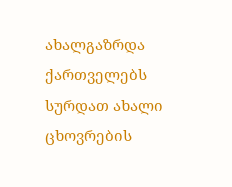ახალგაზრდა ქართველებს სურდათ ახალი ცხოვრების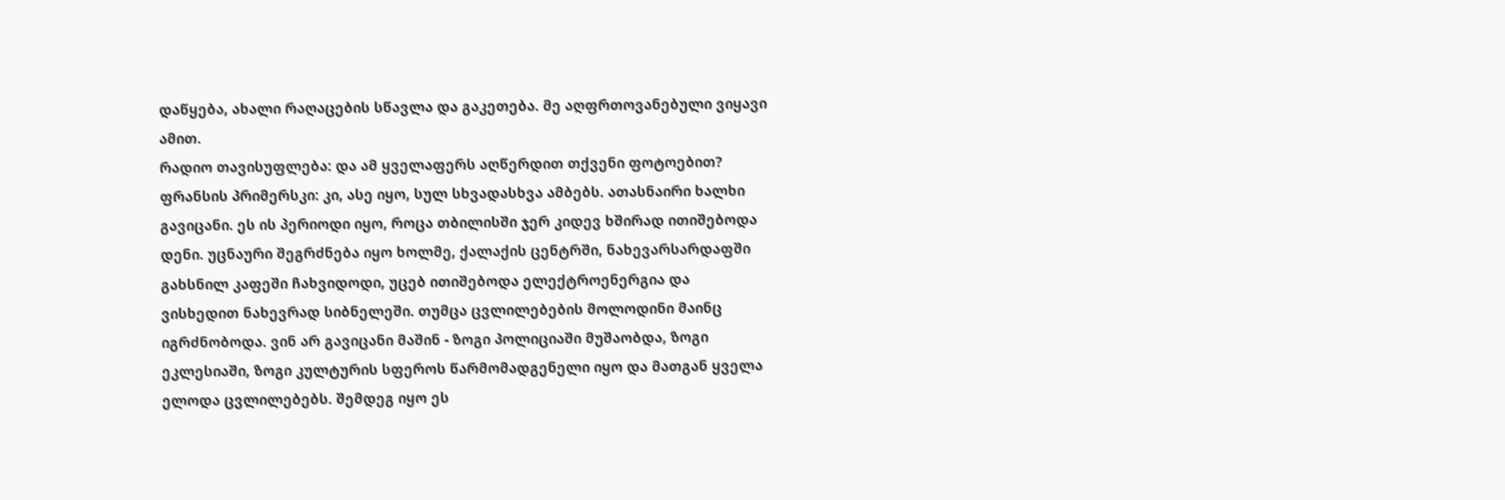დაწყება, ახალი რაღაცების სწავლა და გაკეთება. მე აღფრთოვანებული ვიყავი ამით.
რადიო თავისუფლება: და ამ ყველაფერს აღწერდით თქვენი ფოტოებით?
ფრანსის პრიმერსკი: კი, ასე იყო, სულ სხვადასხვა ამბებს. ათასნაირი ხალხი გავიცანი. ეს ის პერიოდი იყო, როცა თბილისში ჯერ კიდევ ხშირად ითიშებოდა დენი. უცნაური შეგრძნება იყო ხოლმე, ქალაქის ცენტრში, ნახევარსარდაფში გახსნილ კაფეში ჩახვიდოდი, უცებ ითიშებოდა ელექტროენერგია და ვისხედით ნახევრად სიბნელეში. თუმცა ცვლილებების მოლოდინი მაინც იგრძნობოდა. ვინ არ გავიცანი მაშინ - ზოგი პოლიციაში მუშაობდა, ზოგი ეკლესიაში, ზოგი კულტურის სფეროს წარმომადგენელი იყო და მათგან ყველა ელოდა ცვლილებებს. შემდეგ იყო ეს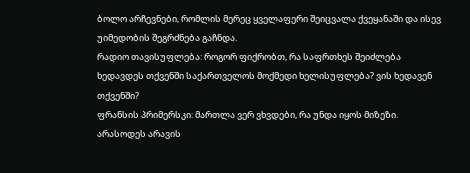ბოლო არჩევნები, რომლის მერეც ყველაფერი შეიცვალა ქვეყანაში და ისევ უიმედობის შეგრძნება გაჩნდა.
რადიო თავისუფლება: როგორ ფიქრობთ, რა საფრთხეს შეიძლება ხედავდეს თქვენში საქართველოს მოქმედი ხელისუფლება? ვის ხედავენ თქვენში?
ფრანსის პრიმერსკი: მართლა ვერ ვხვდები, რა უნდა იყოს მიზეზი. არასოდეს არავის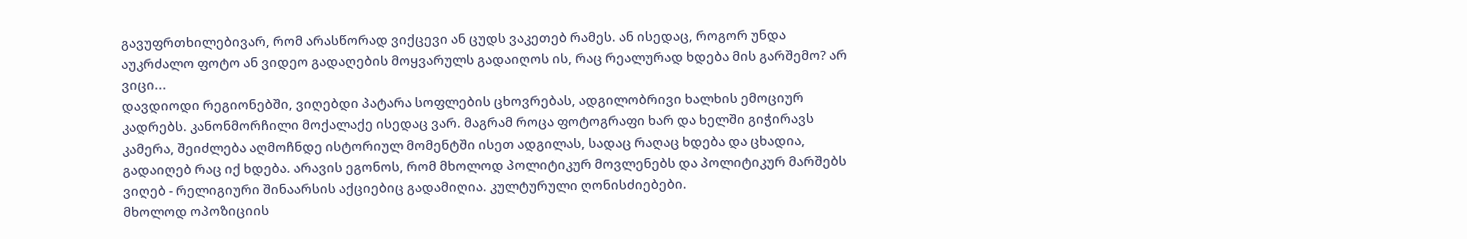გავუფრთხილებივარ, რომ არასწორად ვიქცევი ან ცუდს ვაკეთებ რამეს. ან ისედაც, როგორ უნდა აუკრძალო ფოტო ან ვიდეო გადაღების მოყვარულს გადაიღოს ის, რაც რეალურად ხდება მის გარშემო? არ ვიცი...
დავდიოდი რეგიონებში, ვიღებდი პატარა სოფლების ცხოვრებას, ადგილობრივი ხალხის ემოციურ კადრებს. კანონმორჩილი მოქალაქე ისედაც ვარ. მაგრამ როცა ფოტოგრაფი ხარ და ხელში გიჭირავს კამერა, შეიძლება აღმოჩნდე ისტორიულ მომენტში ისეთ ადგილას, სადაც რაღაც ხდება და ცხადია, გადაიღებ რაც იქ ხდება. არავის ეგონოს, რომ მხოლოდ პოლიტიკურ მოვლენებს და პოლიტიკურ მარშებს ვიღებ - რელიგიური შინაარსის აქციებიც გადამიღია. კულტურული ღონისძიებები.
მხოლოდ ოპოზიციის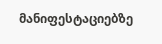მანიფესტაციებზე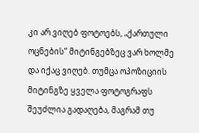კი არ ვიღებ ფოტოებს, „ქართული ოცნების“ მიტინგებზეც ვარ ხოლმე და იქაც ვიღებ. თუმცა ოპოზიციის მიტინგზე ყველა ფოტოგრაფს შეუძლია გადაღება, მაგრამ თუ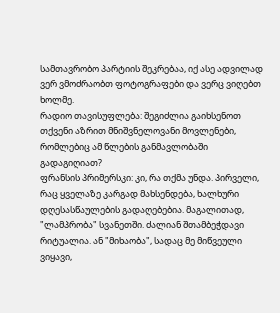სამთავრობო პარტიის შეკრებაა, იქ ასე ადვილად ვერ ვმოძრაობთ ფოტოგრაფები და ვერც ვიღებთ ხოლმე.
რადიო თავისუფლება: შეგიძლია გაიხსენოთ თქვენი აზრით მნიშვნელოვანი მოვლენები, რომლებიც ამ წლების განმავლობაში გადაგიღიათ?
ფრანსის პრიმერსკი: კი, რა თქმა უნდა. პირველი, რაც ყველაზე კარგად მახსენდება, ხალხური დღესასწაულების გადაღებებია. მაგალითად, "ლამპრობა" სვანეთში. ძალიან შთამბეჭდავი რიტუალია. ან "მიხაობა", სადაც მე მიწვეული ვიყავი,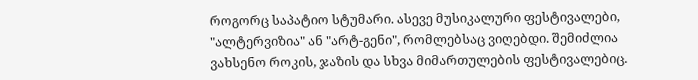როგორც საპატიო სტუმარი. ასევე მუსიკალური ფესტივალები, "ალტერვიზია" ან "არტ-გენი", რომლებსაც ვიღებდი. შემიძლია ვახსენო როკის, ჯაზის და სხვა მიმართულების ფესტივალებიც.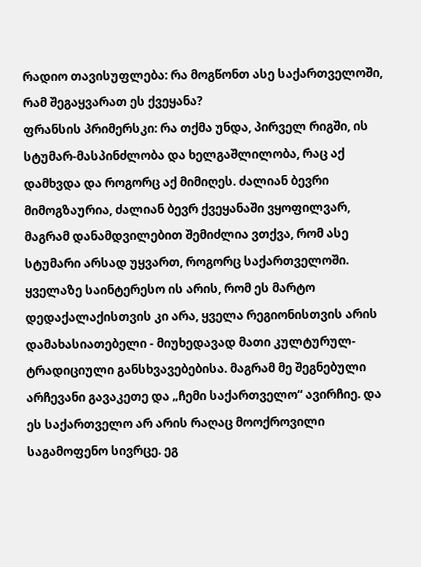რადიო თავისუფლება: რა მოგწონთ ასე საქართველოში, რამ შეგაყვარათ ეს ქვეყანა?
ფრანსის პრიმერსკი: რა თქმა უნდა, პირველ რიგში, ის სტუმარ-მასპინძლობა და ხელგაშლილობა, რაც აქ დამხვდა და როგორც აქ მიმიღეს. ძალიან ბევრი მიმოგზაურია, ძალიან ბევრ ქვეყანაში ვყოფილვარ, მაგრამ დანამდვილებით შემიძლია ვთქვა, რომ ასე სტუმარი არსად უყვართ, როგორც საქართველოში. ყველაზე საინტერესო ის არის, რომ ეს მარტო დედაქალაქისთვის კი არა, ყველა რეგიონისთვის არის დამახასიათებელი - მიუხედავად მათი კულტურულ-ტრადიციული განსხვავებებისა. მაგრამ მე შეგნებული არჩევანი გავაკეთე და „ჩემი საქართველო“ ავირჩიე. და ეს საქართველო არ არის რაღაც მოოქროვილი საგამოფენო სივრცე. ეგ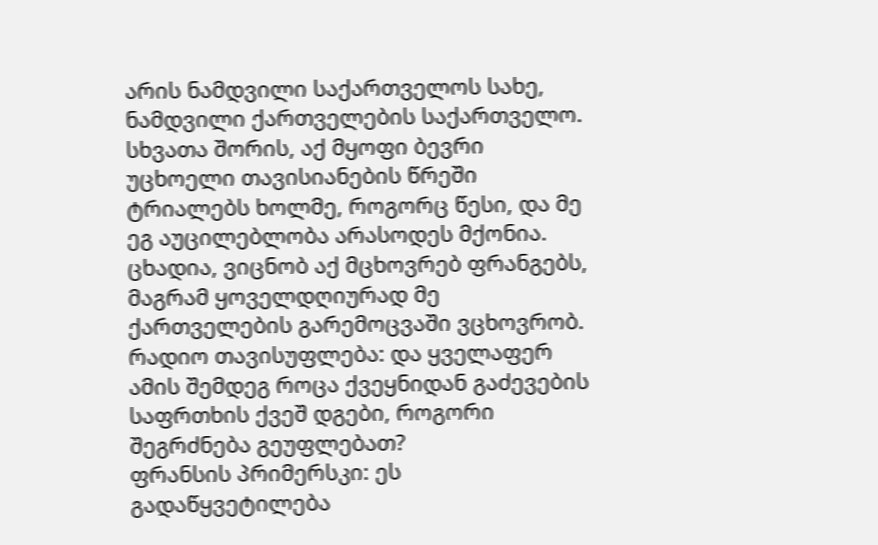არის ნამდვილი საქართველოს სახე, ნამდვილი ქართველების საქართველო.
სხვათა შორის, აქ მყოფი ბევრი უცხოელი თავისიანების წრეში ტრიალებს ხოლმე, როგორც წესი, და მე ეგ აუცილებლობა არასოდეს მქონია. ცხადია, ვიცნობ აქ მცხოვრებ ფრანგებს, მაგრამ ყოველდღიურად მე ქართველების გარემოცვაში ვცხოვრობ.
რადიო თავისუფლება: და ყველაფერ ამის შემდეგ როცა ქვეყნიდან გაძევების საფრთხის ქვეშ დგები, როგორი შეგრძნება გეუფლებათ?
ფრანსის პრიმერსკი: ეს გადაწყვეტილება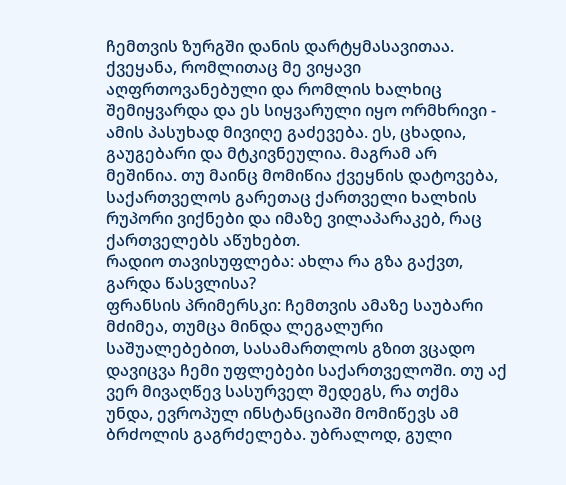ჩემთვის ზურგში დანის დარტყმასავითაა. ქვეყანა, რომლითაც მე ვიყავი აღფრთოვანებული და რომლის ხალხიც შემიყვარდა და ეს სიყვარული იყო ორმხრივი - ამის პასუხად მივიღე გაძევება. ეს, ცხადია, გაუგებარი და მტკივნეულია. მაგრამ არ მეშინია. თუ მაინც მომიწია ქვეყნის დატოვება, საქართველოს გარეთაც ქართველი ხალხის რუპორი ვიქნები და იმაზე ვილაპარაკებ, რაც ქართველებს აწუხებთ.
რადიო თავისუფლება: ახლა რა გზა გაქვთ, გარდა წასვლისა?
ფრანსის პრიმერსკი: ჩემთვის ამაზე საუბარი მძიმეა, თუმცა მინდა ლეგალური საშუალებებით, სასამართლოს გზით ვცადო დავიცვა ჩემი უფლებები საქართველოში. თუ აქ ვერ მივაღწევ სასურველ შედეგს, რა თქმა უნდა, ევროპულ ინსტანციაში მომიწევს ამ ბრძოლის გაგრძელება. უბრალოდ, გული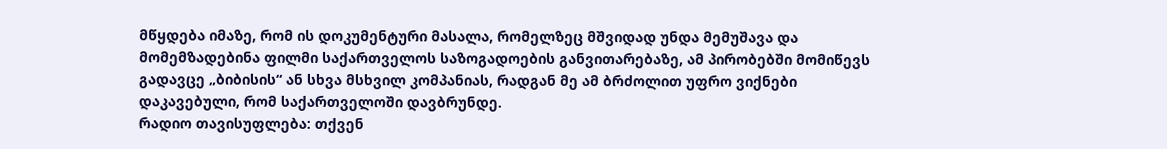მწყდება იმაზე, რომ ის დოკუმენტური მასალა, რომელზეც მშვიდად უნდა მემუშავა და მომემზადებინა ფილმი საქართველოს საზოგადოების განვითარებაზე, ამ პირობებში მომიწევს გადავცე „ბიბისის“ ან სხვა მსხვილ კომპანიას, რადგან მე ამ ბრძოლით უფრო ვიქნები დაკავებული, რომ საქართველოში დავბრუნდე.
რადიო თავისუფლება: თქვენ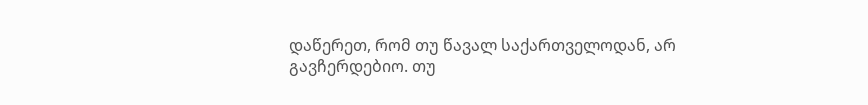დაწერეთ, რომ თუ წავალ საქართველოდან, არ გავჩერდებიო. თუ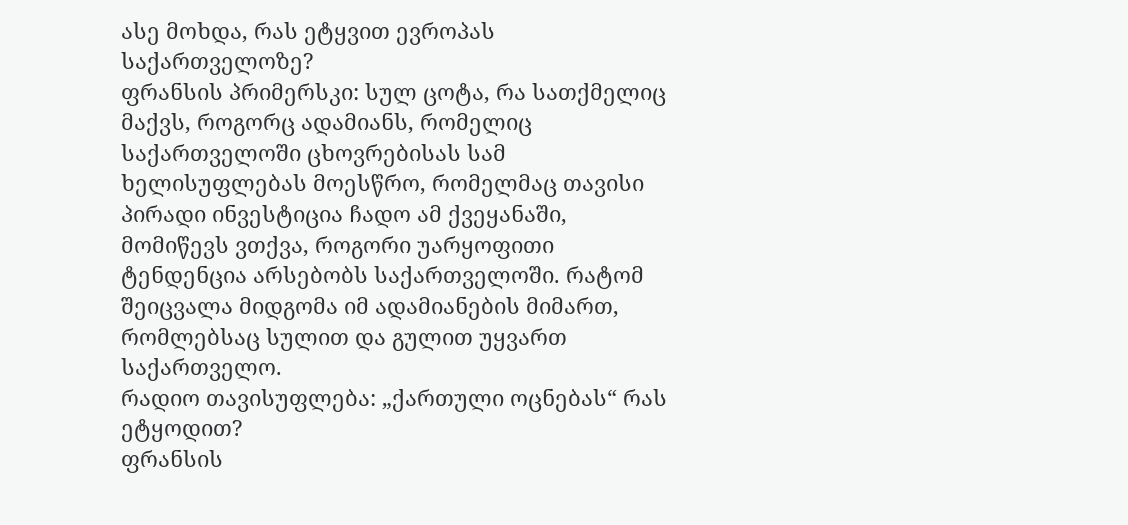ასე მოხდა, რას ეტყვით ევროპას საქართველოზე?
ფრანსის პრიმერსკი: სულ ცოტა, რა სათქმელიც მაქვს, როგორც ადამიანს, რომელიც საქართველოში ცხოვრებისას სამ ხელისუფლებას მოესწრო, რომელმაც თავისი პირადი ინვესტიცია ჩადო ამ ქვეყანაში, მომიწევს ვთქვა, როგორი უარყოფითი ტენდენცია არსებობს საქართველოში. რატომ შეიცვალა მიდგომა იმ ადამიანების მიმართ, რომლებსაც სულით და გულით უყვართ საქართველო.
რადიო თავისუფლება: „ქართული ოცნებას“ რას ეტყოდით?
ფრანსის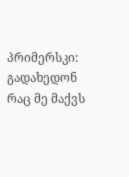პრიმერსკი: გადახედონ რაც მე მაქვს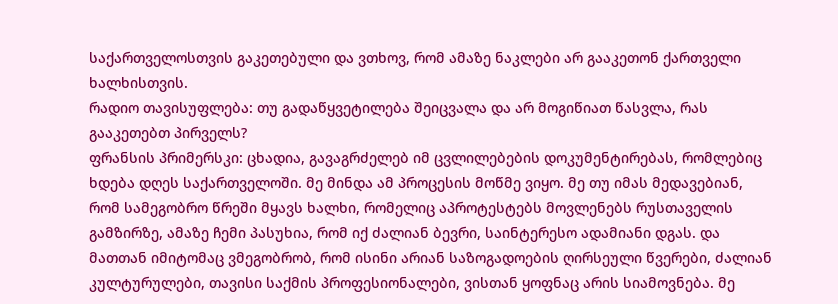საქართველოსთვის გაკეთებული და ვთხოვ, რომ ამაზე ნაკლები არ გააკეთონ ქართველი ხალხისთვის.
რადიო თავისუფლება: თუ გადაწყვეტილება შეიცვალა და არ მოგიწიათ წასვლა, რას გააკეთებთ პირველს?
ფრანსის პრიმერსკი: ცხადია, გავაგრძელებ იმ ცვლილებების დოკუმენტირებას, რომლებიც ხდება დღეს საქართველოში. მე მინდა ამ პროცესის მოწმე ვიყო. მე თუ იმას მედავებიან, რომ სამეგობრო წრეში მყავს ხალხი, რომელიც აპროტესტებს მოვლენებს რუსთაველის გამზირზე, ამაზე ჩემი პასუხია, რომ იქ ძალიან ბევრი, საინტერესო ადამიანი დგას. და მათთან იმიტომაც ვმეგობრობ, რომ ისინი არიან საზოგადოების ღირსეული წვერები, ძალიან კულტურულები, თავისი საქმის პროფესიონალები, ვისთან ყოფნაც არის სიამოვნება. მე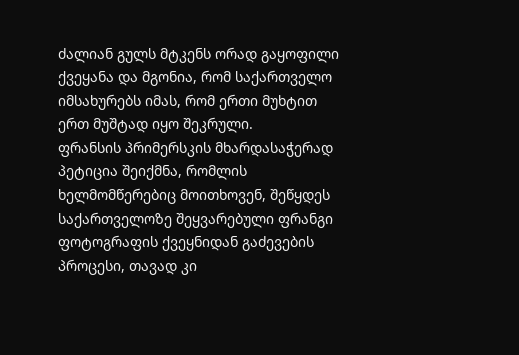ძალიან გულს მტკენს ორად გაყოფილი ქვეყანა და მგონია, რომ საქართველო იმსახურებს იმას, რომ ერთი მუხტით ერთ მუშტად იყო შეკრული.
ფრანსის პრიმერსკის მხარდასაჭერად პეტიცია შეიქმნა, რომლის ხელმომწერებიც მოითხოვენ, შეწყდეს საქართველოზე შეყვარებული ფრანგი ფოტოგრაფის ქვეყნიდან გაძევების პროცესი, თავად კი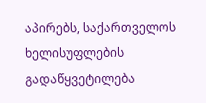აპირებს, საქართველოს ხელისუფლების გადაწყვეტილება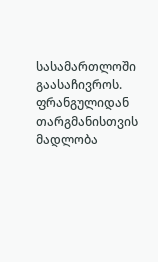სასამართლოში გაასაჩივროს.
ფრანგულიდან თარგმანისთვის მადლობა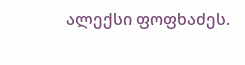ალექსი ფოფხაძეს.